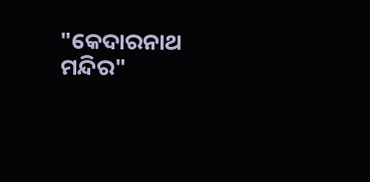"କେଦାରନାଥ ମନ୍ଦିର"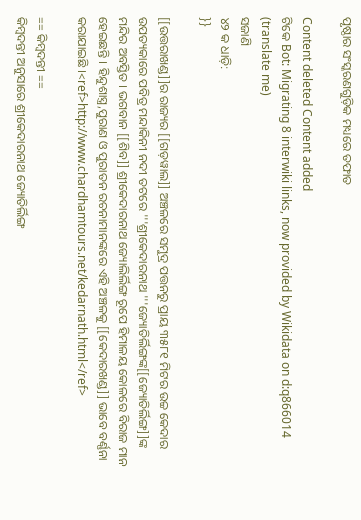ପୃଷ୍ଠାର ସଂସ୍କରଣ‌ଗୁଡ଼ିକ ମଧ୍ୟରେ ତଫାତ

Content deleted Content added
ଟିକେ Bot: Migrating 8 interwiki links, now provided by Wikidata on d:q866014 (translate me)
ସଜାଣି
୪୨ କ ଧାଡ଼ି:
}}

[[ଉତ୍ତରାଖଣ୍ଡ]]ର ରାଜ୍ୟର [[ଗଡ଼ୱାଲ]] ଅଞ୍ଚଳରେ ସମୁଦ୍ର ପତ୍ତନରୁ ପ୍ରାୟ ୩୫୮୧ ମିଟର ଉଚ୍ଚ କେଦାର ଉପତ୍ୟକାରେ ପବିତ୍ର ମନ୍ଦାକିନୀ ନଦୀ ତଟରେ '''ଶ୍ରୀକେଦାରନାଥ '''ଜ୍ୟୋତିର୍ଲିଙ୍ଗଙ୍କ[[ଜ୍ୟୋତିର୍ଲିଙ୍ଗ]]ଙ୍କ ମନ୍ଦିର ଅବସ୍ତିତ । ଭଗବାନ [[ଶିବ]] ଶ୍ରୀକେଦାରନାଥ ଜ୍ୟୋଲିର୍ଲିଙ୍ଗ ରୂପେ ହିମାଳୟ କୋଳରେ ବିରାଜ ମାନ ହେଇଛନ୍ତି । ହିନ୍ଦୁଶାସ୍ତ୍ର,ପୁରାଣ ଓ ପୁରାତନ ରଚନାମାନଙ୍କରେ ଏହି ଅଞ୍ଚଳକୁ [[କେଦାରଖଣ୍ଡ]] ଭାବେ ବର୍ଣ୍ଣନା କରାଯାଇଛି ।<ref>http://www.chardhamtours.net/kedarnath.html</ref>

== କିମ୍ବଦନ୍ତୀ ==
କିମ୍ବଦନ୍ତୀ ଅନୁସାରେ ଶ୍ରୀକେଦାରନାଥ ଜ୍ୟୋତିର୍ଲିଙ୍ଗ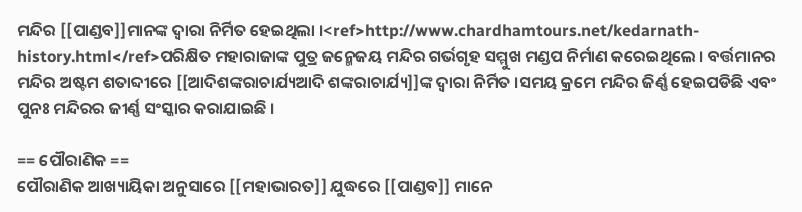ମନ୍ଦିର [[ପାଣ୍ଡବ]]ମାନଙ୍କ ଦ୍ଵାରା ନିର୍ମିତ ହେଇଥିଲା ।<ref>http://www.chardhamtours.net/kedarnath-history.html</ref>ପରିକ୍ଷିତ ମହାରାଜାଙ୍କ ପୁତ୍ର ଜନ୍ମେଜୟ ମନ୍ଦିର ଗର୍ଭଗୃହ ସମ୍ମୁଖ ମଣ୍ଡପ ନିର୍ମାଣ କରେଇଥିଲେ । ବର୍ତ୍ତମାନର ମନ୍ଦିର ଅଷ୍ଟମ ଶତାବ୍ଦୀରେ [[ଆଦିଶଙ୍କରାଚାର୍ଯ୍ୟଆଦି ଶଙ୍କରାଚାର୍ଯ୍ୟ]]ଙ୍କ ଦ୍ଵାରା ନିର୍ମିତ ।ସମୟ କ୍ରମେ ମନ୍ଦିର ଜିର୍ଣ୍ଣ ହେଇପଡିଛି ଏବଂ ପୁନଃ ମନ୍ଦିରର ଜୀର୍ଣ୍ଣ ସଂସ୍କାର କରାଯାଇଛି ।

== ପୌରାଣିକ ==
ପୌରାଣିକ ଆଖ୍ୟାୟିକା ଅନୁସାରେ [[ମହାଭାରତ]] ଯୁଦ୍ଧରେ [[ପାଣ୍ଡବ]] ମାନେ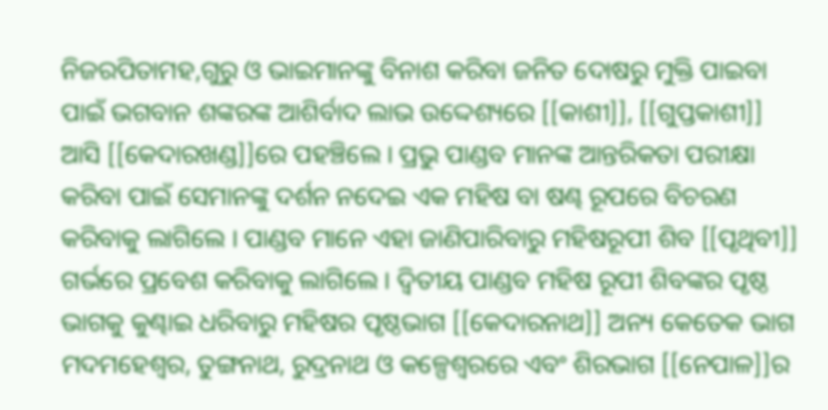ନିଜରପିତାମହ,ଗୁରୁ ଓ ଭାଇମାନଙ୍କୁ ବିନାଶ କରିବା ଜନିତ ଦୋଷରୁ ମୁକ୍ତି ପାଇବା ପାଇଁ ଭଗବାନ ଶଙ୍କରଙ୍କ ଆଶିର୍ବାଦ ଲାଭ ଉଦ୍ଦେଶ୍ୟରେ [[କାଶୀ]], [[ଗୁପ୍ତକାଶୀ]] ଆସି [[କେଦାରଖଣ୍ଡ]]ରେ ପହଞ୍ଚିଲେ । ପ୍ରଭୁ ପାଣ୍ଡବ ମାନଙ୍କ ଆନ୍ତରିକତା ପରୀକ୍ଷା କରିବା ପାଇଁ ସେମାନଙ୍କୁ ଦର୍ଶନ ନଦେଇ ଏକ ମହିଷ ବା ଷଣ୍ଢ ରୂପରେ ବିଚରଣ କରିବାକୁ ଲାଗିଲେ । ପାଣ୍ଡବ ମାନେ ଏହା ଜାଣିପାରିବାରୁ ମହିଷରୂପୀ ଶିବ [[ପୃଥିବୀ]] ଗର୍ଭରେ ପ୍ରବେଶ କରିବାକୁ ଲାଗିଲେ । ଦ୍ଵିତୀୟ ପାଣ୍ଡବ ମହିଷ ରୂପୀ ଶିବଙ୍କର ପୃଷ୍ଠ ଭାଗକୁ କୁଣ୍ଢାଇ ଧରିବାରୁ ମହିଷର ପୃଷ୍ଠଭାଗ [[କେଦାରନାଥ]] ଅନ୍ୟ କେତେକ ଭାଗ ମଦମହେଶ୍ଵର, ତୁଙ୍ଗନାଥ, ରୁଦ୍ରନାଥ ଓ କଳ୍ପେଶ୍ଵରରେ ଏବଂ ଶିରଭାଗ [[ନେପାଳ]]ର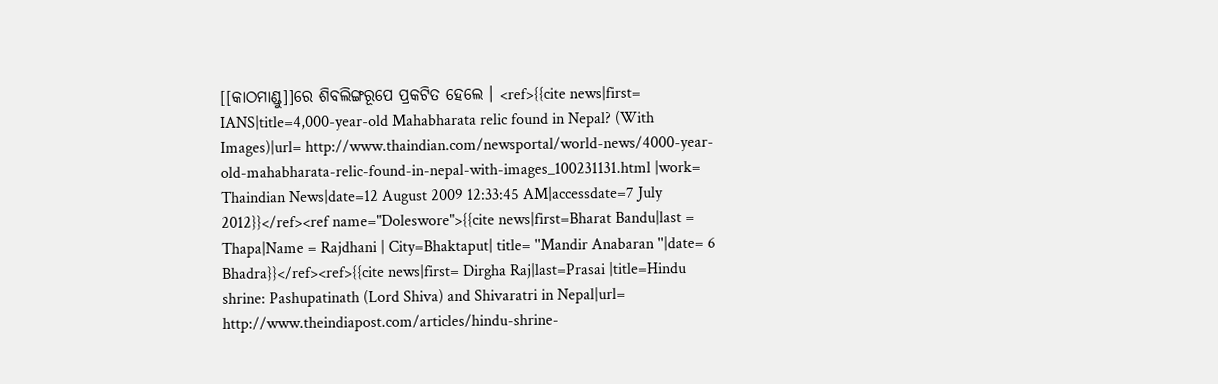[[କାଠମାଣ୍ଡୁ]]ରେ ଶିବଲିଙ୍ଗରୂପେ ପ୍ରକଟିତ ହେଲେ । <ref>{{cite news|first= IANS|title=4,000-year-old Mahabharata relic found in Nepal? (With Images)|url= http://www.thaindian.com/newsportal/world-news/4000-year-old-mahabharata-relic-found-in-nepal-with-images_100231131.html |work= Thaindian News|date=12 August 2009 12:33:45 AM|accessdate=7 July 2012}}</ref><ref name="Doleswore">{{cite news|first=Bharat Bandu|last = Thapa|Name = Rajdhani | City=Bhaktaput| title= ''Mandir Anabaran ''|date= 6 Bhadra}}</ref><ref>{{cite news|first= Dirgha Raj|last=Prasai |title=Hindu shrine: Pashupatinath (Lord Shiva) and Shivaratri in Nepal|url= http://www.theindiapost.com/articles/hindu-shrine-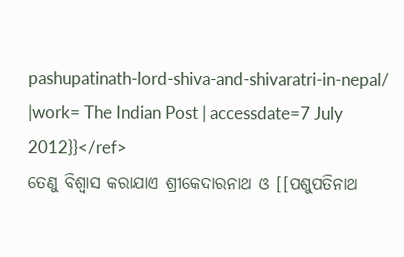pashupatinath-lord-shiva-and-shivaratri-in-nepal/ |work= The Indian Post | accessdate=7 July 2012}}</ref>
ତେଣୁ ବିଶ୍ଵାସ କରାଯାଏ ଶ୍ରୀକେଦାରନାଥ ଓ [[ପଶୁପତିନାଥ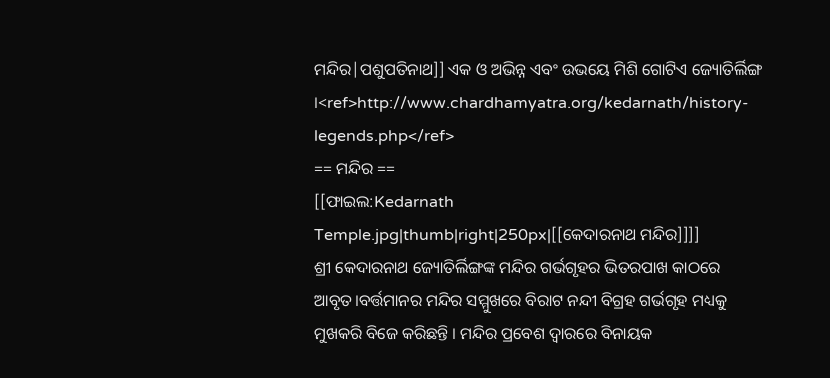ମନ୍ଦିର|ପଶୁପତିନାଥ]] ଏକ ଓ ଅଭିନ୍ନ ଏବଂ ଉଭୟେ ମିଶି ଗୋଟିଏ ଜ୍ୟୋତିର୍ଲିଙ୍ଗ ।<ref>http://www.chardhamyatra.org/kedarnath/history-legends.php</ref>
== ମନ୍ଦିର ==
[[ଫାଇଲ:Kedarnath Temple.jpg|thumb|right|250px|[[କେଦାରନାଥ ମନ୍ଦିର]]]]
ଶ୍ରୀ କେଦାରନାଥ ଜ୍ୟୋତିର୍ଲିଙ୍ଗଙ୍କ ମନ୍ଦିର ଗର୍ଭଗୃହର ଭିତରପାଖ କାଠରେ ଆବୃତ।ବର୍ତ୍ତମାନର ମନ୍ଦିର ସମ୍ମୁଖରେ ବିରାଟ ନନ୍ଦୀ ବିଗ୍ରହ ଗର୍ଭଗୃହ ମଧ୍ୟକୁ ମୁଖକରି ବିଜେ କରିଛନ୍ତି । ମନ୍ଦିର ପ୍ରବେଶ ଦ୍ଵାରରେ ବିନାୟକ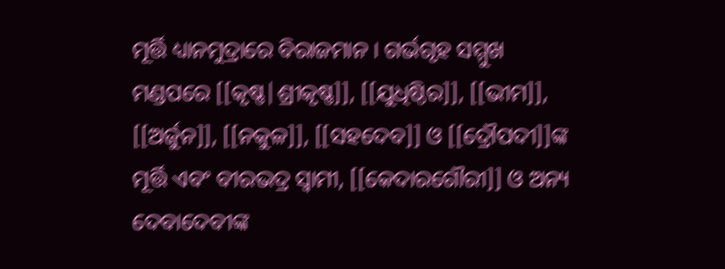ମୂର୍ତ୍ତି ଧ୍ୟାନମୁଦ୍ରାରେ ବିରାଜମାନ । ଗର୍ଭଗୃହ ସମ୍ମୁଖ ମଣ୍ଡପରେ [[କୃଷ୍ଣ|ଶ୍ରୀକୃଷ୍ଣ]], [[ଯୁଧିଷ୍ଠିର]], [[ଭୀମ]], [[ଅର୍ଜୁନ]], [[ନକୁଳ]], [[ସହଦେବ]] ଓ [[ଦ୍ରୌପଦୀ]]ଙ୍କ ମୂର୍ତ୍ତି ଏବଂ ବୀରଭଦ୍ର ସ୍ଵାମୀ, [[କେଦାରଗୌରୀ]] ଓ ଅନ୍ୟ ଦେବାଦେବୀଙ୍କ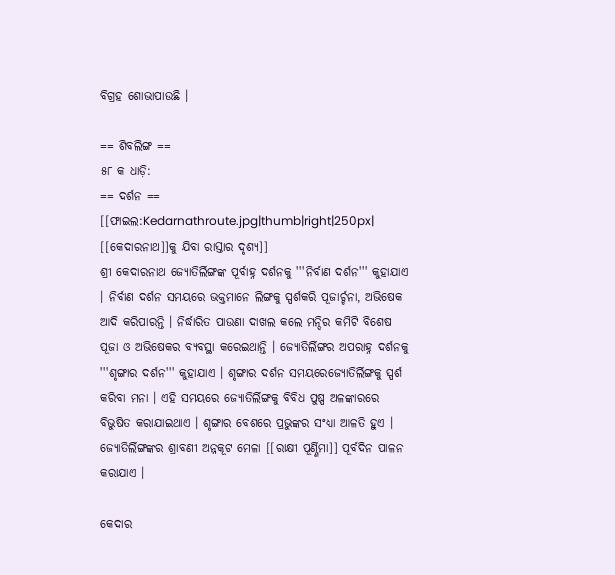ବିଗ୍ରହ ଶୋଭାପାଉଛି ।

== ଶିବଲିଙ୍ଗ ==
୫୮ କ ଧାଡ଼ି:
== ଦର୍ଶନ ==
[[ଫାଇଲ:Kedarnathroute.jpg|thumb|right|250px| [[କେଦାରନାଥ]]କୁ ଯିବା ରାସ୍ତାର ଦୃଶ୍ୟ]]
ଶ୍ରୀ କେଦାରନାଥ ଜ୍ୟୋତିର୍ଲିଙ୍ଗଙ୍କ ପୂର୍ବାହ୍ନ ଦର୍ଶନକୁ '''ନିର୍ବାଣ ଦର୍ଶନ''' କୁହାଯାଏ । ନିର୍ବାଣ ଦର୍ଶନ ସମୟରେ ଭକ୍ତମାନେ ଲିଙ୍ଗକୁ ସ୍ପର୍ଶକରି ପୂଜାର୍ଚ୍ଚନା, ଅଭିଷେକ ଆଦି କରିପାରନ୍ତି । ନିର୍ଦ୍ଧାରିତ ପାଉଣା ଦାଖଲ କଲେ ମନ୍ଦିର କମିଟି ବିଶେଷ ପୂଜା ଓ ଅଭିଷେକର ବ୍ୟବସ୍ଥା କରେଇଥାନ୍ତି । ଜ୍ୟୋତିର୍ଲିଙ୍ଗର ଅପରାହ୍ନ ଦର୍ଶନକୁ '''ଶୃଙ୍ଗାର ଦର୍ଶନ''' କୁହାଯାଏ । ଶୃଙ୍ଗାର ଦର୍ଶନ ସମୟରେଜ୍ୟୋତିର୍ଲିଙ୍ଗକୁ ସ୍ପର୍ଶ କରିବା ମନା । ଏହି ସମୟରେ ଜ୍ୟୋତିର୍ଲିଙ୍ଗକୁ ବିବିଧ ପୁଷ୍ପ ଅଳଙ୍କାରରେ ବିଭୁଷିତ କରାଯାଇଥାଏ । ଶୃଙ୍ଗାର ବେଶରେ ପ୍ରଭୁଙ୍କର ସଂଧ୍ୟା ଆଳତି ହୁଏ । ଜ୍ୟୋତିର୍ଲିଙ୍ଗଙ୍କର ଶ୍ରାବଣୀ ଅନ୍ନକୂଟ ମେଳା [[ରାକ୍ଷୀ ପୂର୍ଣ୍ଣିମା]] ପୂର୍ବଦିନ ପାଳନ କରାଯାଏ ।

କେଦାର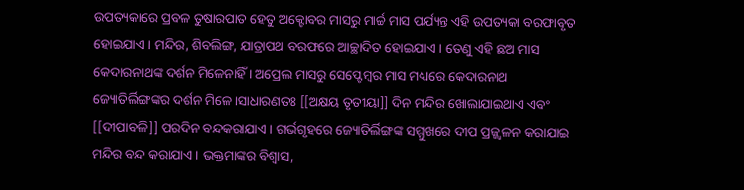ଉପତ୍ୟକାରେ ପ୍ରବଳ ତୁଷାରପାତ ହେତୁ ଅକ୍ଟୋବର ମାସରୁ ମାର୍ଚ୍ଚ ମାସ ପର୍ଯ୍ୟନ୍ତ ଏହି ଉପତ୍ୟକା ବରଫାବୃତ ହୋଇଯାଏ । ମନ୍ଦିର, ଶିବଲିଙ୍ଗ, ଯାତ୍ରାପଥ ବରଫରେ ଆଚ୍ଛାଦିତ ହୋଇଯାଏ । ତେଣୁ ଏହି ଛଅ ମାସ କେଦାରନାଥଙ୍କ ଦର୍ଶନ ମିଳେନାହିଁ । ଅପ୍ରେଲ ମାସରୁ ସେପ୍ଟେମ୍ବର ମାସ ମଧ୍ୟରେ କେଦାରନାଥ ଜ୍ୟୋତିର୍ଲିଙ୍ଗଙ୍କର ଦର୍ଶନ ମିଳେ।ସାଧାରଣତଃ [[ଅକ୍ଷୟ ତୃତୀୟା]] ଦିନ ମନ୍ଦିର ଖୋଲାଯାଇଥାଏ ଏବଂ [[ଦୀପାବଳି]] ପରଦିନ ବନ୍ଦକରାଯାଏ । ଗର୍ଭଗୃହରେ ଜ୍ୟୋତିର୍ଲିଙ୍ଗଙ୍କ ସମ୍ମୁଖରେ ଦୀପ ପ୍ରଜ୍ଜ୍ଵଳନ କରାଯାଇ ମନ୍ଦିର ବନ୍ଦ କରାଯାଏ । ଭକ୍ତମାଙ୍କର ବିଶ୍ଵାସ,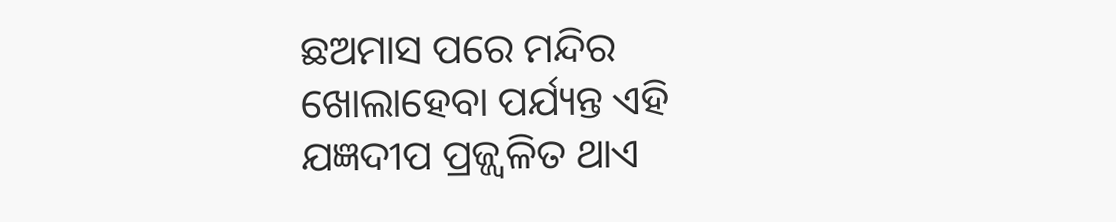ଛଅମାସ ପରେ ମନ୍ଦିର ଖୋଲାହେବା ପର୍ଯ୍ୟନ୍ତ ଏହି ଯଜ୍ଞଦୀପ ପ୍ରଜ୍ଜ୍ଵଳିତ ଥାଏ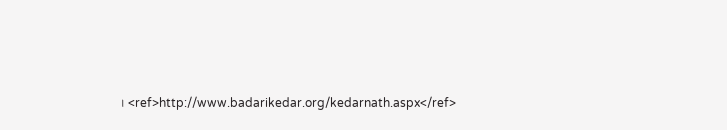। <ref>http://www.badarikedar.org/kedarnath.aspx</ref>